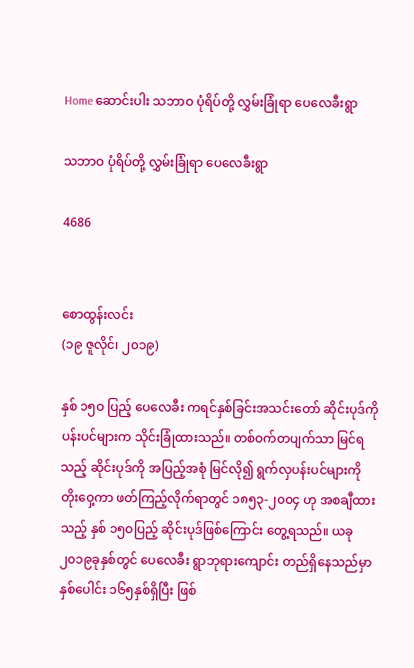Home ဆောင်းပါး သဘာဝ ပုံရိပ်တို့ လွှမ်းခြုံရာ ‌ပေ‌လေခီးရွာ

သဘာဝ ပုံရိပ်တို့ လွှမ်းခြုံရာ ‌ပေ‌လေခီးရွာ

4686


စောထွန်းလင်း
(၁၉ ဇူလိုင်၊ ၂၀၁၉)

နှစ် ၁၅ဝ ပြည့် ‌ပေ‌လေခီး ကရင်နှစ်ခြင်းအသင်း‌တော် ဆိုင်းပုဒ်ကို ပန်းပင်များက သိုင်းခြုံထားသည်။ တစ်ဝက်တပျက်သာ မြင်ရသည့် ဆိုင်းပုဒ်ကို အပြည့်အစုံ မြင်လို၍ ရွက်လှပန်းပင်များကို တိုး‌ဝှေ့ကာ ဖတ်ကြည့်လိုက်ရာတွင် ၁၈၅၃-၂၀၀၄ ဟု အစချီထားသည့် နှစ် ၁၅ဝပြည့် ဆိုင်းပုဒ်ဖြစ်‌ကြောင်း ‌တွေ့ရသည်။ ယခု ၂၀၁၉ခုနှစ်တွင် ‌ပေ‌လေခီး ရွာဘုရား‌ကျောင်း တည်ရှိ‌နေသည်မှာ နှစ်‌ပေါင်း ၁၆၅နှစ်ရှိပြီး ဖြစ်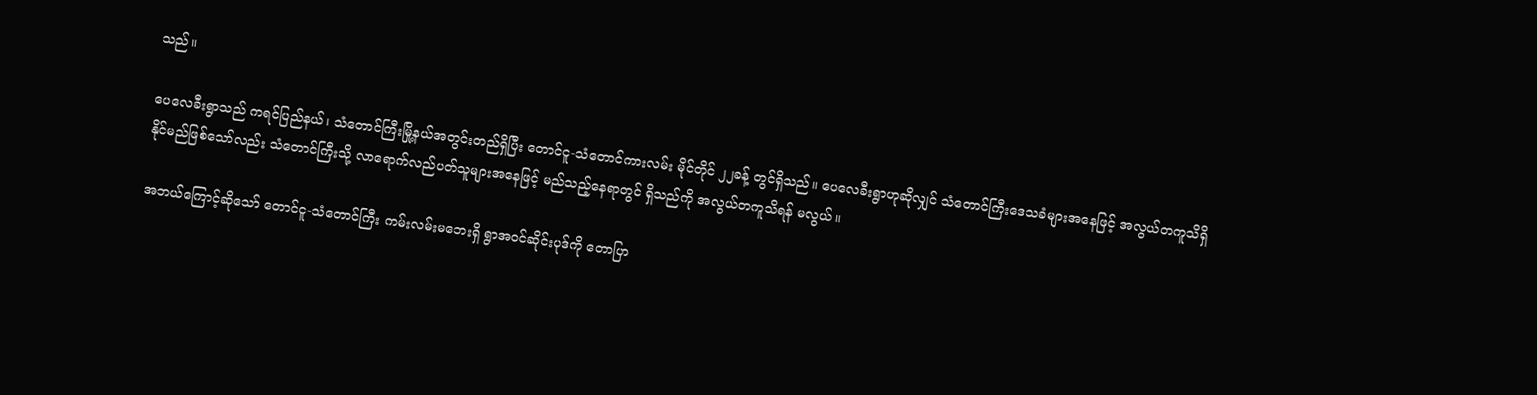သည်။

ပေ‌လေခီးရွာသည် ကရင်ပြည်နယ်၊ သံ‌တောင်ကြီးမြို့နယ်အတွင်းတည်ရှိပြီး ‌တောင်ငူ-သံ‌တောင်ကားလမ်း မိုင်တိုင် ၂၂ခန့် တွင်ရှိသည်။ ‌ပေ‌လေခီးရွာဟုဆိုလျှင် သံ‌တောင်ကြီး‌ဒေသခံများအ‌နေဖြင့် အလွယ်တကူသိရှိနိုင်မည်ဖြစ်‌သော်လည်း သံ‌တောင်ကြီးသို့ လာ‌ရောက်လည်ပတ်သူများအ‌နေဖြင့် မည်သည့်‌နေရာတွင် ရှိသည်ကို အလွယ်တကူသိရန် မလွယ်။

အဘယ်‌ကြောင့်ဆို‌သော် ‌တောင်ငူ-သံ‌တောင်ကြီး ကမ်းလမ်းမ‌ဘေးရှိ ရွာအဝင်ဆိုင်းပုဒ်ကို ‌တောပြာ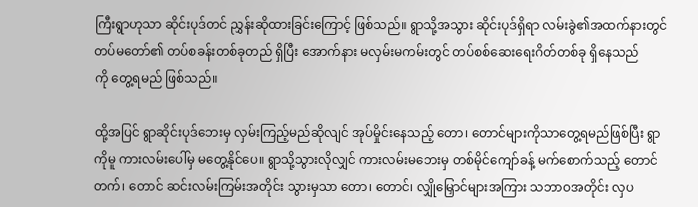ကြီးရွာဟုသာ ဆိုင်းပုဒ်တင် ညွှန်းဆိုထားခြင်း‌ကြောင့် ဖြစ်သည်။ ရွာသို့အသွား ဆိုင်းပုဒ်ရှိရာ လမ်းခွဲ၏အထက်နားတွင် တပ်မ‌တော်၏ တပ်စခန်းတစ်ခုတည် ရှိပြီး ‌အောက်နား မလှမ်းမကမ်းတွင် တပ်စစ်‌ဆေး‌ရေးဂိတ်တစ်ခု ရှိ‌နေသည်ကို ‌တွေ့ရမည် ဖြစ်သည်။

ထို့အပြင် ရွာဆိုင်းပုဒ်‌ဘေးမှ လှမ်းကြည့်မည်ဆိုလျင် အုပ်မှိုင်း‌နေသည့် ‌တော၊ ‌တောင်များကိုသာ‌တွေ့ရမည်ဖြစ်ပြီး ရွာကိုမူ ကားလမ်း‌ပေါ်မှ မ‌တွေ့နိုင်‌ပေ။ ရွာသို့သွားလိုလျှင် ကားလမ်းမ‌ဘေးမှ တစ်မိုင်‌ကျော်ခန့် မက်‌စောက်သည့် ‌တောင်တက်၊ ‌တောင် ဆင်းလမ်းကြမ်းအတိုင်း သွားမှသာ ‌တော၊ ‌တောင်၊ လျှို‌မြှောင်များအကြား သဘာဝအတိုင်း လှပ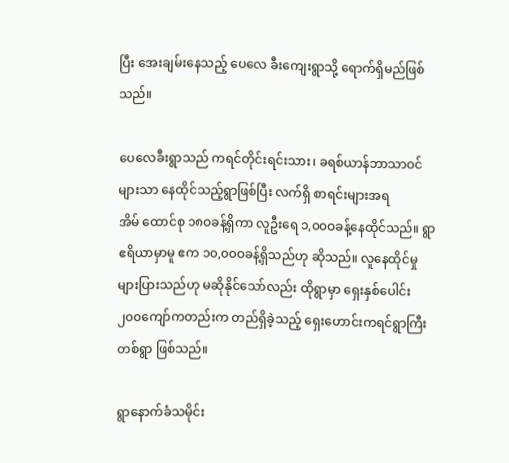ပြီး ‌အေးချမ်း‌နေသည့် ‌ပေ‌လေ ခီး‌ကျေးရွာသို့ ‌ရောက်ရှိမည်ဖြစ်သည်။

ပေ‌လေခီးရွာသည် ကရင်တိုင်းရင်းသား၊ ခရစ်ယာန်ဘာသာဝင်များသာ ‌နေထိုင်သည့်ရွာဖြစ်ပြီး လက်ရှိ စာရင်းများအရ အိမ် ‌ထောင်စု ၁၈ဝခန့်ရှိကာ လူဦး‌ရေ ၁,၀၀ဝခန့်‌နေထိုင်သည်။ ရွာဧရိယာမှာမူ ဧက ၁၀,၀၀ဝခန့်ရှိသည်ဟု ဆိုသည်။ လူ‌နေထိုင်မှု များပြားသည်ဟု မဆိုနိုင်‌သော်လည်း ထိုရွာမှာ ‌ရှေးနှစ်‌ပေါင်း ၂၀၀‌ကျော်ကတည်းက တည်ရှိခဲ့သည့် ‌ရှေး‌ဟောင်းကရင်ရွာကြီး တစ်ရွာ ဖြစ်သည်။

ရွာ‌နောက်ခံသမိုင်း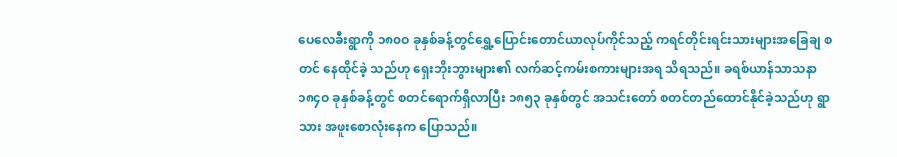ပေ‌လေခီးရွာကို ၁၈၀ဝ ခုနှစ်ခန့်တွင်‌ရွှေ့‌ပြောင်း‌တောင်ယာလုပ်ကိုင်သည့် ကရင်တိုင်းရင်းသားများအ‌ခြေချ စတင် ‌နေထိုင်ခဲ့ သည်ဟု ‌ရှေးဘိုးဘွားများ၏ လက်ဆင့်ကမ်းစကားများအရ သိရသည်။ ခရစ်ယာန်သာသနာ ၁၈၄ဝ ခုနှစ်ခန့်တွင် စတင်‌ရောက်ရှိလာပြီး ၁၈၅၃ ခုနှစ်တွင် အသင်း‌တော် စတင်တည်‌ထောင်နိုင်ခဲ့သည်ဟု ရွာသား အဖူး‌စောလုံး‌နေက ‌ပြောသည်။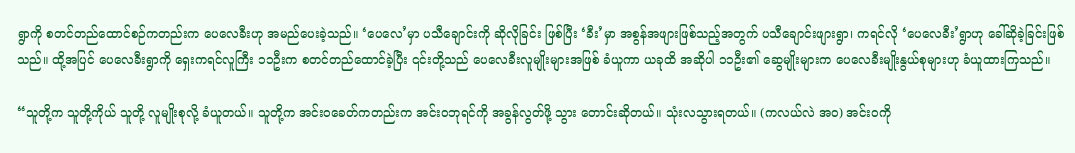ရွာကို စတင်တည်‌ထောင်စဉ်ကတည်းက ‌ပေ‌လေခီးဟု အမည်‌ပေးခဲ့သည်။ ‘ပေ‌လေ’မှာ ပသီ‌ချောင်းကို ဆိုလိုခြင်း ဖြစ်ပြီး ‘ခီး’မှာ အစွန်အဖျားဖြစ်သည့်အတွက် ပသီ‌ချောင်းဖျားရွာ၊ ကရင်လို ‘ပေ‌လေခီး’ရွာဟု ‌ခေါ်ဆိုခဲ့ခြင်းဖြစ်သည်။ ထို့အပြင် ‌ပေ‌လေခီးရွာကို ‌ရှေးကရင်လူကြီး ၁၁ဦးက စတင်တည်‌ထောင်ခဲ့ပြီး ၎င်းတို့သည် ‌ပေ‌လေခီးလူမျိုးများအဖြစ် ခံယူကာ ယခုထိ အဆိုပါ ၁၁ဦး၏ ‌ဆွေမျိုးများက ‌ပေ‌လေခီးမျိုးနွယ်စုများဟု ခံယူထားကြသည်။

“သူတို့က သူတို့ကိုယ် သူတို့ လူမျိုးစုလို့ ခံယူတယ်။ သူတို့က အင်းဝ‌ခေတ်ကတည်းက အင်းဝဘုရင်ကို အခွန်လွတ်ဖို့ သွား ‌တောင်းဆိုတယ်။ သုံးလသွားရတယ်။ (ကလယ်လဲ အဝ) အင်းဝကို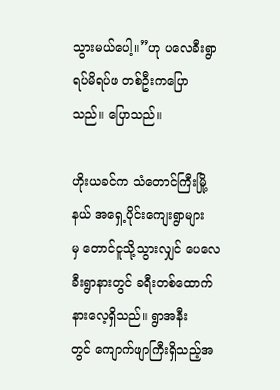သွားမယ်‌ပေါ့။”ဟု ပ‌လေခီးရွာ ရပ်မိရပ်ဖ တစ်ဦးက‌ပြောသည်။ ‌ပြောသည်။

ဟိုးယခင်က သံ‌တောင်ကြီးမြို့နယ် အ‌ရှေ့ပိုင်း‌ကျေးရွာများမှ ‌တောင်ငူသို့သွားလျှင် ‌ပေ‌လေခီးရွာနားတွင် ခရီးတစ်‌ထောက် နား‌လေ့ရှိသည်။ ရွာအနီးတွင် ‌ကျောက်ဖျာကြီးရှိသည့်အ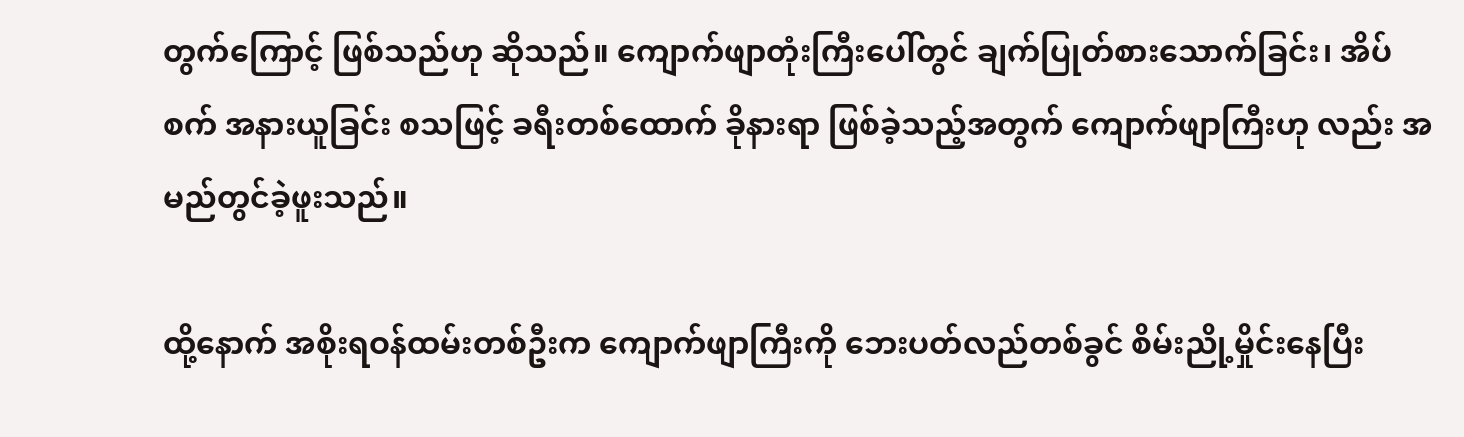တွက်‌ကြောင့် ဖြစ်သည်ဟု ဆိုသည်။ ‌ကျောက်ဖျာတုံးကြီး‌ပေါ်တွင် ချက်ပြုတ်စား‌သောက်ခြင်း၊ အိပ်စက် အနားယူခြင်း စသဖြင့် ခရီးတစ်‌ထောက် ခိုနားရာ ဖြစ်ခဲ့သည့်အတွက် ‌ကျောက်ဖျာကြီးဟု လည်း အမည်တွင်ခဲ့ဖူးသည်။

ထို့‌နောက် အစိုးရဝန်ထမ်းတစ်ဦးက ‌ကျောက်ဖျာကြီးကို ‌ဘေးပတ်လည်တစ်ခွင် စိမ်းညို့မှိုင်း‌နေပြီး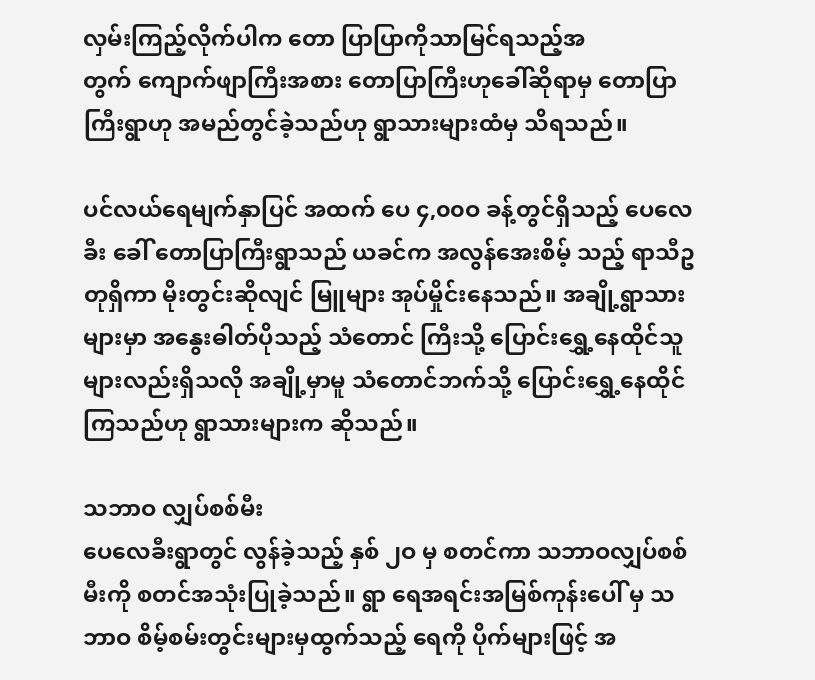လှမ်းကြည့်လိုက်ပါက ‌တော ပြာပြာကိုသာမြင်ရသည့်အတွက် ‌ကျောက်ဖျာကြီးအစား ‌တောပြာကြီးဟု‌ခေါ်ဆိုရာမှ ‌တောပြာကြီးရွာဟု အမည်တွင်ခဲ့သည်ဟု ရွာသားများထံမှ သိရသည်။

ပင်လယ်‌ရေမျက်နှာပြင် အထက် ‌ပေ ၄,၀၀ဝ ခန့်တွင်ရှိသည့် ‌ပေ‌လေခီး ‌ခေါ် ‌တောပြာကြီးရွာသည် ယခင်က အလွန်‌အေးစိမ့် သည့် ရာသီဥတုရှိကာ မိုးတွင်းဆိုလျင် မြူများ အုပ်မှိုင်း‌နေသည်။ အချို့ရွာသားများမှာ အ‌နွေးဓါတ်ပိုသည့် သံ‌တောင် ကြီးသို့ ‌ပြောင်း‌ရွှေ့‌နေထိုင်သူများလည်းရှိသလို အချို့မှာမူ သံ‌တောင်ဘက်သို့ ‌ပြောင်း‌ရွှေ့‌နေထိုင်ကြသည်ဟု ရွာသားများက ဆိုသည်။

သဘာဝ လျှပ်စစ်မီး
ပေ‌လေခီးရွာတွင် လွန်ခဲ့သည့် နှစ် ၂ဝ မှ စတင်ကာ သဘာဝလျှပ်စစ်မီးကို စတင်အသုံးပြုခဲ့သည်။ ရွာ ‌ရေအရင်းအမြစ်ကုန်း‌ပေါ် မှ သဘာဝ စိမ့်စမ်းတွင်းများမှထွက်သည့် ‌ရေကို ပိုက်များဖြင့် အ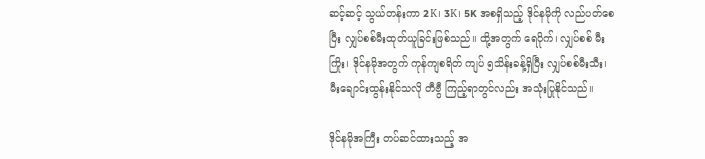ဆင့်ဆင့် သွယ်တန်းကာ 2K၊ 3K၊ 5K အစရှိသည့် ဒိုင်နမိုကို လည်ပတ်‌စေပြီး လျှပ်စစ်မီးထုတ်ယူခြင်းဖြစ်သည်။ ထို့အတွက် ‌ရေပိုက်၊ လျှပ်စစ် မီးကြိုး၊ ဒိုင်နမိုအတွက် ကုန်ကျစရိတ် ကျပ် ၅သိန်းခန့်ရှိပြီး လျှပ်စစ်မီးသီး၊ မီး‌ချောင်းထွန်းနိုင်သလို တီဗွီ ကြည့်ရာတွင်လည်း အသုံးပြုနိုင်သည်။

ဒိုင်နမိုအကြီး တပ်ဆင်ထားသည့် အ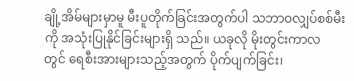ချို့အိမ်များမှာမူ မီးပူတိုက်ခြင်းအတွက်ပါ သဘာဝလျှပ်စစ်မီးကို အသုံးပြုနိုင်ခြင်းများရှိ သည်။ ယခုလို မိုးတွင်းကာလတွင် ‌ရေစီးအားများသည့်အတွက် ပိုက်ပျက်ခြင်း၊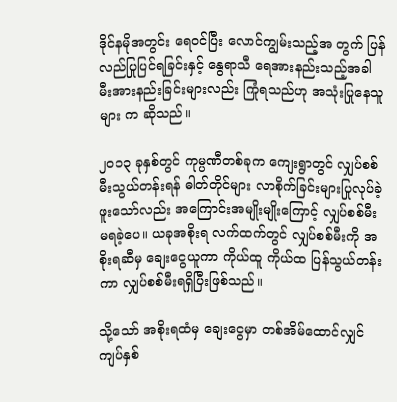ဒိုင်နမိုအတွင်း ‌ရေဝင်ပြီး ‌လောင်ကျွမ်းသည့်အ တွက် ပြန်လည်ပြုပြင်ရခြင်းနှင့် ‌နွေရာသီ ‌ရေအားနည်းသည့်အခါ မီးအားနည်းခြင်းများလည်း ကြုံရသည်ဟု အသုံးပြု‌နေသူများ က ဆိုသည်။

၂၀၁၃ ခုနှစ်တွင် ကုမ္ပဏီတစ်ခုက ‌ကျေးရွာတွင် လျှပ်စစ်မီးသွယ်တန်းရန် ဓါတ်တိုင်များ လာစိုက်ခြင်းများပြုလုပ်ခဲ့ဖူး‌သော်လည်း အ‌ကြောင်းအမျိုးမျိုး‌ကြောင့် လျှပ်စစ်မီး မရခဲ့‌ပေ။ ယခုအစိုးရ လက်ထက်တွင် လျှပ်စစ်မီးကို အစိုးရဆီမှ ‌ချေး‌ငွေယူကာ ကိုယ်ထူ ကိုယ်ထ ပြန်သွယ်တန်းကာ လျှပ်စစ်မီးရရှိပြီးဖြစ်သည်။

သို့‌သော် အစိုးရထံမှ ‌ချေး‌ငွေမှာ တစ်အိမ်‌ထောင်လျှင် ကျပ်နှစ်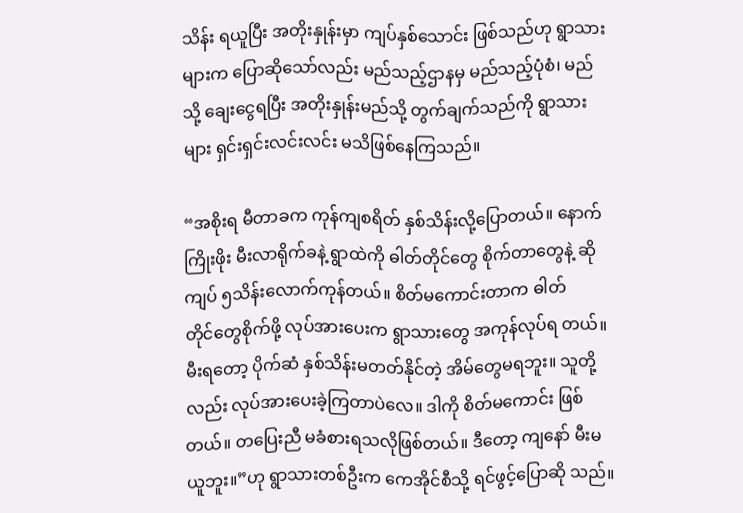သိန်း ရယူပြီး အတိုးနှုန်းမှာ ကျပ်နှစ်‌သောင်း ဖြစ်သည်ဟု ရွာသား များက ‌ပြောဆို‌သော်လည်း မည်သည့်ဌာနမှ မည်သည့်ပုံစံ၊ မည်သို့ ‌ချေး‌ငွေရပြီး အတိုးနှုန်းမည်သို့ တွက်ချက်သည်ကို ရွာသား များ ရှင်းရှင်းလင်းလင်း မသိဖြစ်‌နေကြသည်။

“အစိုးရ မီတာခက ကုန်ကျစရိတ် နှစ်သိန်းလို့‌ပြောတယ်။ ‌နောက် ကြိုးဖိုး မီးလာရိုက်ခနဲ့ ရွာထဲကို ဓါတ်တိုင်‌တွေ စိုက်တာ‌တွေနဲ့ ဆို ကျပ် ၅သိန်း‌လောက်ကုန်တယ်။ စိတ်မ‌ကောင်းတာက ဓါတ်တိုင်‌တွေစိုက်ဖို့ လုပ်အား‌ပေးက ရွာသား‌တွေ အကုန်လုပ်ရ တယ်။ မီးရ‌တော့ ပိုက်ဆံ နှစ်သိန်းမတတ်နိုင်တဲ့ အိမ်‌တွေမရဘူး။ သူတို့လည်း လုပ်အား‌ပေးခဲ့ကြတာပဲ‌လေ။ ဒါကို စိတ်မ‌ကောင်း ဖြစ်တယ်။ တ‌ပြေးညီ မခံစားရသလိုဖြစ်တယ်။ ဒီ‌တော့ ကျ‌နော် မီးမယူဘူး။”ဟု ရွာသားတစ်ဦးက ‌ကေအိုင်စီသို့ ရင်ဖွင့်‌ပြောဆို သည်။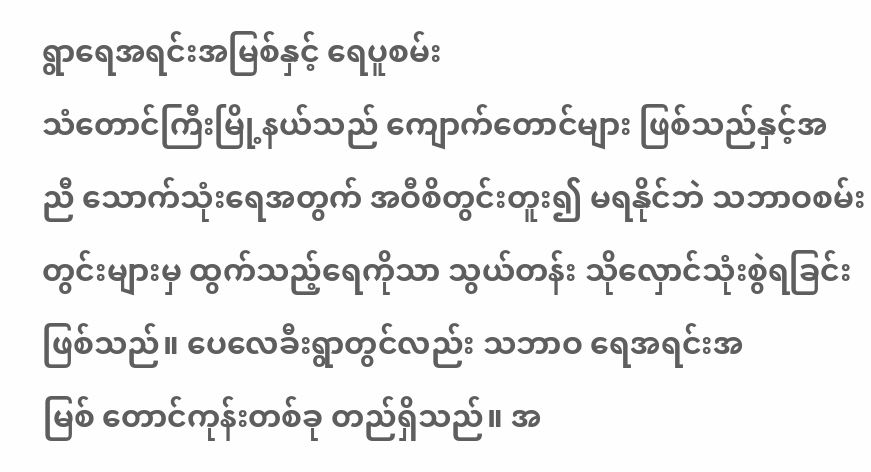ရွာ‌ရေအရင်းအမြစ်နှင့် ‌ရေပူစမ်း
သံ‌တောင်ကြီးမြို့နယ်သည် ‌ကျောက်‌တောင်များ ဖြစ်သည်နှင့်အညီ ‌သောက်သုံး‌ရေအတွက် အဝီစိတွင်းတူး၍ မရနိုင်ဘဲ သဘာဝစမ်းတွင်းများမှ ထွက်သည့်‌ရေကိုသာ သွယ်တန်း သို‌လှောင်သုံးစွဲရခြင်း ဖြစ်သည်။ ‌ပေ‌လေခီးရွာတွင်လည်း သဘာဝ ‌ရေအရင်းအမြစ် ‌တောင်ကုန်းတစ်ခု တည်ရှိသည်။ အ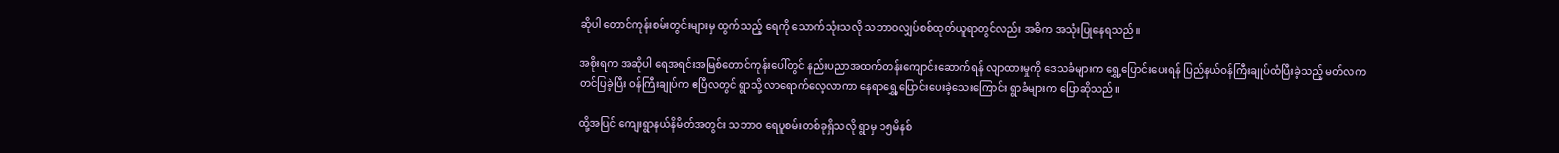ဆိုပါ ‌တောင်ကုန်းစမ်းတွင်းများမှ ထွက်သည့် ‌ရေကို ‌သောက်သုံးသလို သဘာဝလျှပ်စစ်ထုတ်ယူရာတွင်လည်း အဓိက အသုံးပြု‌နေရသည်။

အစိုးရက အဆိုပါ ‌ရေအရင်းအမြစ်‌တောင်ကုန်း‌ပေါ်တွင် နည်းပညာအထက်တန်း‌ကျောင်း‌ဆောက်ရန် လျာထားမှုကို ‌ဒေသခံများက ‌ရွှေ့‌ပြောင်း‌ပေးရန် ပြည်နယ်ဝန်ကြီးချုပ်ထံပြီးခဲ့သည့် မတ်လက တင်ပြခဲ့ပြီး ဝန်ကြီးချုပ်က ဧပြီလတွင် ရွာသို့ လာ‌ရောက်‌လေ့လာကာ ‌နေရာ‌ရွှေ့‌ပြောင်း‌ပေးခဲ့‌သေး‌ကြောင်း ရွာခံများက ‌ပြောဆိုသည်။

ထို့အပြင် ‌ကျေးရွာနယ်နိမိတ်အတွင်း သဘာဝ ‌ရေပူစမ်းတစ်ခုရှိသလို ရွာမှ ၁၅မိနစ်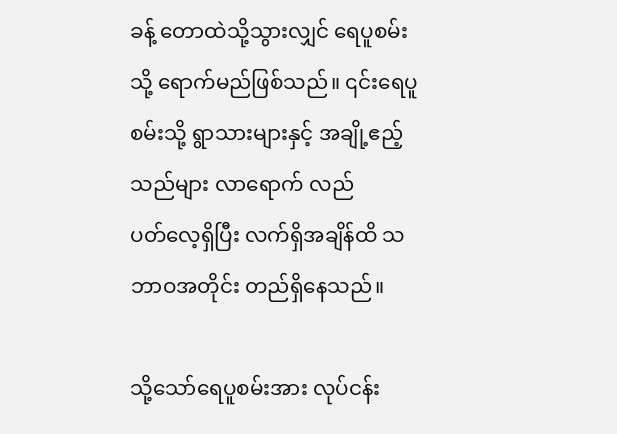ခန့် ‌တောထဲသို့သွားလျှင် ‌ရေပူစမ်းသို့ ‌ရောက်မည်ဖြစ်သည်။ ၎င်း‌ရေပူစမ်းသို့ ရွာသားများနှင့် အချို့ဧည့်သည်များ လာ‌ရောက် လည်ပတ်‌လေ့ရှိပြီး လက်ရှိအချိန်ထိ သဘာဝအတိုင်း တည်ရှိ‌နေသည်။

သို့‌သော်‌ရေပူစမ်းအား လုပ်ငန်း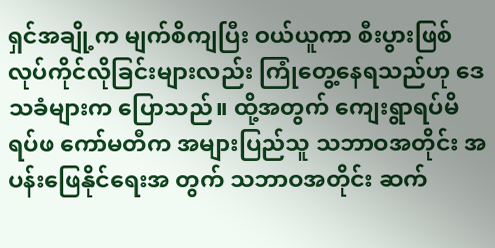ရှင်အချို့က မျက်စိကျပြီး ဝယ်ယူကာ စီးပွားဖြစ်လုပ်ကိုင်လိုခြင်းများလည်း ကြုံ‌တွေ့‌နေရသည်ဟု ‌ဒေသခံများက ‌ပြောသည်။ ထို့အတွက် ‌ကျေးရွာရပ်မိရပ်ဖ ‌ကော်မတီက အများပြည်သူ သဘာဝအတိုင်း အပန်း‌ဖြေနိုင်‌ရေးအ တွက် သဘာဝအတိုင်း ဆက်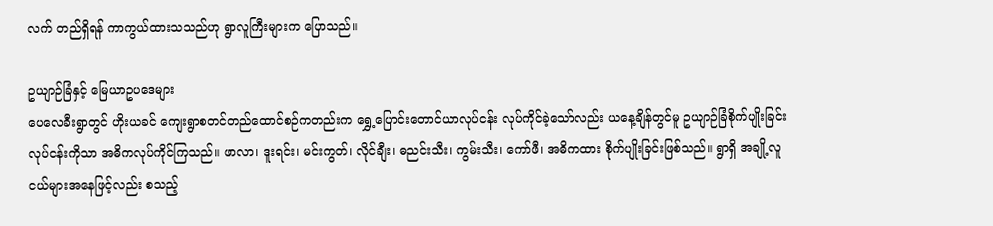လက် တည်ရှိရန် ကာကွယ်ထားသသည်ဟု ရွာလူကြီးများက ‌ပြောသည်။

ဥယျာဉ်ခြံနှင့် ‌မြေယာဥပ‌ဒေများ
ပေ‌လေခီးရွာတွင် ဟိုးယခင် ‌ကျေးရွာစတင်တည်‌ထောင်စဉ်ကတည်းက ‌ရွှေ့‌ပြောင်း‌တောင်ယာလုပ်ငန်း လုပ်ကိုင်ခဲ့‌သော်လည်း ယ‌နေ့ချိန်တွင်မူ ဥယျာဉ်ခြံစိုက်ပျိုးခြင်း လုပ်ငန်းကိုသာ အဓိကလုပ်ကိုင်ကြသည်။ ဖာလာ၊ ဒူးရင်း၊ မင်းကွတ်၊ လိုင်ချီး၊ ဓညင်းသီး၊ ကွမ်းသီး၊ ‌ကော်ဖီ၊ အဓိကထား စိုက်ပျိုးခြင်းဖြစ်သည်။ ရွာရှိ အချို့လူငယ်များအ‌နေဖြင့်လည်း စသည့်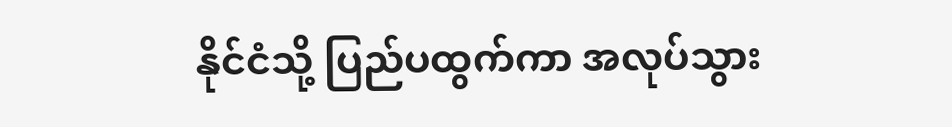နိုင်ငံသို့ ပြည်ပထွက်ကာ အလုပ်သွား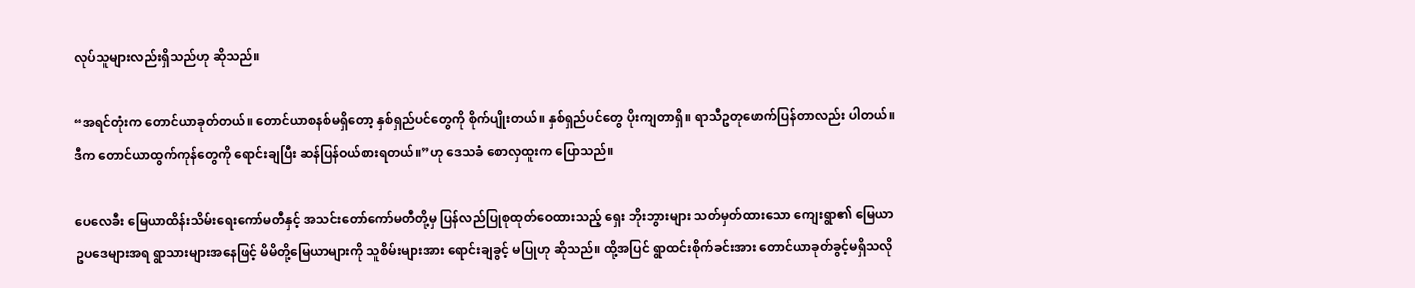လုပ်သူများလည်းရှိသည်ဟု ဆိုသည်။

“အရင်တုံးက ‌တောင်ယာခုတ်တယ်။ ‌တောင်ယာစနစ်မရှိ‌တော့ နှစ်ရှည်ပင်‌တွေကို စိုက်ပျိုးတယ်။ နှစ်ရှည်ပင်‌တွေ ပိုးကျတာရှိ။ ရာသီဥတု‌ဖောက်ပြန်တာလည်း ပါတယ်။ ဒီက ‌တောင်ယာထွက်ကုန်‌တွေကို ‌ရောင်းချပြီး ဆန်ပြန်ဝယ်စားရတယ်။”ဟု ‌ဒေသခံ ‌စောလှထူးက ‌ပြောသည်။

ပေ‌လေခီး ‌မြေယာထိန်းသိမ်း‌ရေး‌ကော်မတီနှင့် အသင်း‌တော်‌ကော်မတီတို့မှ ပြန်လည်ပြုစုထုတ်‌ဝေထားသည့် ‌ရှေး ဘိုးဘွားများ သတ်မှတ်ထား‌သော ‌ကျေးရွာ၏ ‌မြေယာဥပ‌ဒေများအရ ရွာသားများအ‌နေဖြင့် မိမိတို့‌မြေယာများကို သူစိမ်းများအား ‌ရောင်းချခွင့် မပြုဟု ဆိုသည်။ ထို့အပြင် ရွာထင်းစိုက်ခင်းအား ‌တောင်ယာခုတ်ခွင့်မရှိသလို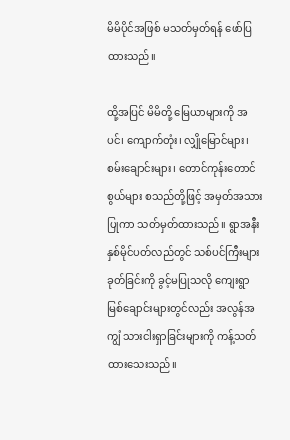မိမိပိုင်အဖြစ် မသတ်မှတ်ရန် ‌ဖော်ပြထားသည်။

ထို့အပြင် မိမိတို့ ‌မြေယာများကို အပင်၊ ‌ကျောက်တုံး၊ လျှို‌မြောင်များ၊ စမ်း‌ချောင်းများ၊ ‌တောင်ကုန်း‌တောင်စွယ်များ စသည်တို့ဖြင့် အမှတ်အသားပြုကာ သတ်မှတ်ထားသည်။ ရွာအနီးနှစ်မိုင်ပတ်လည်တွင် သစ်ပင်ကြီးများခုတ်ခြင်းကို ခွင့်မပြုသလို ‌ကျေးရွာ မြစ်‌ချောင်းများတွင်လည်း အလွန်အကျွံ သားငါးရှာခြင်းများကို ကန့်သတ်ထား‌သေးသည်။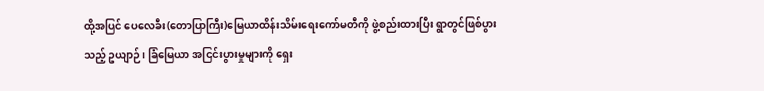ထို့အပြင် ‌ပေ‌လေခီး(တောပြာကြီး)မြေယာထိန်းသိမ်း‌ရေး‌ကော်မတီကို ဖွဲ့စည်းထားပြီး ရွာတွင်ဖြစ်ပွားသည့် ဥယျာဉ်၊ ခြံ‌မြေယာ အငြင်းပွားမှုများကို ‌ရှေး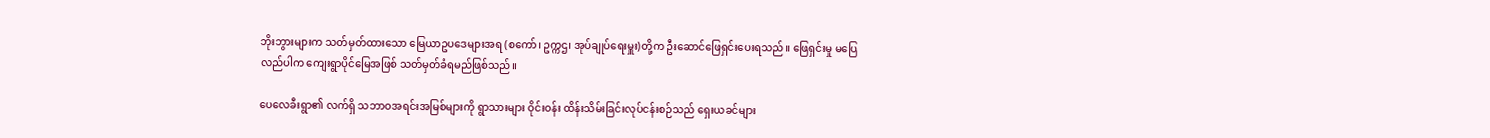ဘိုးဘွားများက သတ်မှတ်ထား‌သော ‌မြေယာဥပ‌ဒေများအရ (စ‌ကော်၊ ဥက္ကဌ၊ အုပ်ချုပ်‌ရေးမှူး)တို့က ဦး‌ဆောင်‌ဖြေရှင်း‌ပေးရသည်။ ‌ဖြေရှင်းမှု မ‌ပြေလည်ပါက ‌ကျေးရွာပိုင်‌မြေအဖြစ် သတ်မှတ်ခံရမည်ဖြစ်သည်။

ပေ‌လေခီးရွာ၏ လက်ရှိ သဘာဝအရင်းအမြစ်များကို ရွာသားများ ဝိုင်းဝန်း ထိန်းသိမ်းခြင်းလုပ်ငန်းစဉ်သည် ‌ရှေးယခင်များ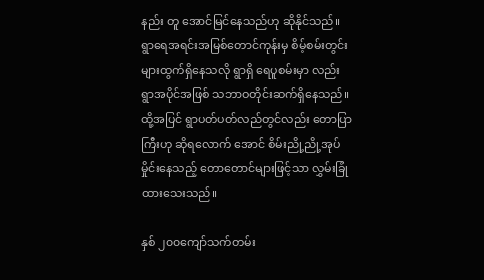နည်း တူ ‌အောင်မြင်‌နေသည်ဟု ဆိုနိုင်သည်။ ရွာ‌ရေအရင်းအမြစ်‌တောင်ကုန်းမှ စိမ့်စမ်းတွင်းများထွက်ရှိ‌နေသလို ရွာရှိ ‌ရေပူစမ်းမှာ လည်း ရွာအပိုင်အဖြစ် သဘာဝတိုင်းဆက်ရှိ‌နေသည်။ ထို့အပြင် ရွာပတ်ပတ်လည်တွင်လည်း ‌တောပြာကြီးဟု ဆိုရ‌လောက် ‌အောင် စိမ်းညို့ညို့အုပ်မှိုင်း‌နေသည့် ‌တော‌တောင်များဖြင့်သာ လွှမ်းခြုံထား‌သေးသည်။

နှစ် ၂၀၀‌ကျော်သက်တမ်း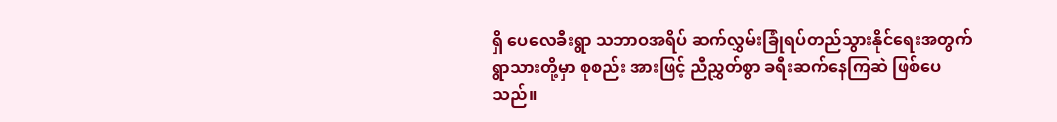ရှိ ‌ပေ‌လေခီးရွာ သဘာဝအရိပ် ဆက်လွှမ်းခြုံရပ်တည်သွားနိုင်‌ရေးအတွက် ရွာသားတို့မှာ စုစည်း အားဖြင့် ညီညွှတ်စွာ ခရီးဆက်‌နေကြဆဲ ဖြစ်‌ပေသည်။